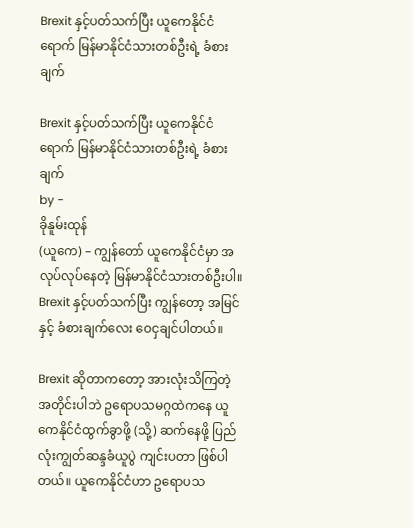Brexit နှင့်ပတ်သက်ပြီး ယူကေနိုင်ငံရောက် မြန်မာနိုင်ငံသားတစ်ဦးရဲ့ ခံစားချက်

Brexit နှင့်ပတ်သက်ပြီး ယူကေနိုင်ငံရောက် မြန်မာနိုင်ငံသားတစ်ဦးရဲ့ ခံစားချက်
by -
ခိုနူမ်းထုန်
(ယူကေ) – ကျွန်တော် ယူကေနိုင်ငံမှာ အလုပ်လုပ်နေတဲ့ မြန်မာနိုင်ငံသားတစ်ဦးပါ။ Brexit နှင့်ပတ်သက်ပြီး ကျွန်တော့ အမြင်နှင့် ခံစားချက်လေး ဝေငှချင်ပါတယ်။

Brexit ဆိုတာကတော့ အားလုံးသိကြတဲ့အတိုင်းပါဘဲ ဥရောပသမဂ္ဂထဲကနေ ယူကေနိုင်ငံထွက်ခွာဖို့ (သို့) ဆက်နေဖို့ ပြည်လုံးကျွတ်ဆန္ဒခံယူပွဲ ကျင်းပတာ ဖြစ်ပါတယ်။ ယူကေနိုင်ငံဟာ ဥရောပသ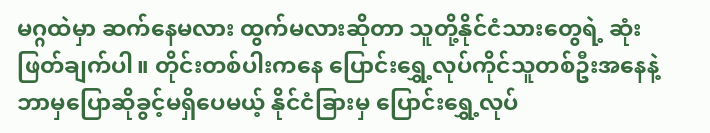မဂ္ဂထဲမှာ ဆက်နေမလား ထွက်မလားဆိုတာ သူတို့နိုင်ငံသားတွေရဲ့ ဆုံးဖြတ်ချက်ပါ။ တိုင်းတစ်ပါးကနေ ပြောင်းရွှေ့လုပ်ကိုင်သူတစ်ဦးအနေနဲ့ ဘာမှပြောဆိုခွင့်မရှိပေမယ့် နိုင်ငံခြားမှ ပြောင်းရွှေ့လုပ်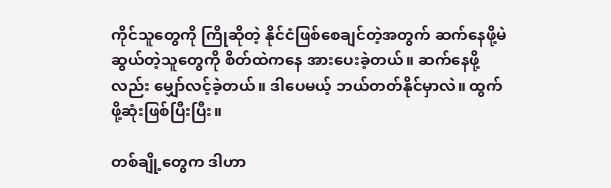ကိုင်သူတွေကို ကြိုဆိုတဲ့ နိုင်ငံဖြစ်စေချင်တဲ့အတွက် ဆက်နေဖို့မဲဆွယ်တဲ့သူတွေကို စိတ်ထဲကနေ အားပေးခဲ့တယ်။ ဆက်နေဖို့လည်း မျှော်လင့်ခဲ့တယ်။ ဒါပေမယ့် ဘယ်တတ်နိုင်မှာလဲ။ ထွက်ဖို့ဆုံးဖြစ်ပြီးပြီး။

တစ်ချို့တွေက ဒါဟာ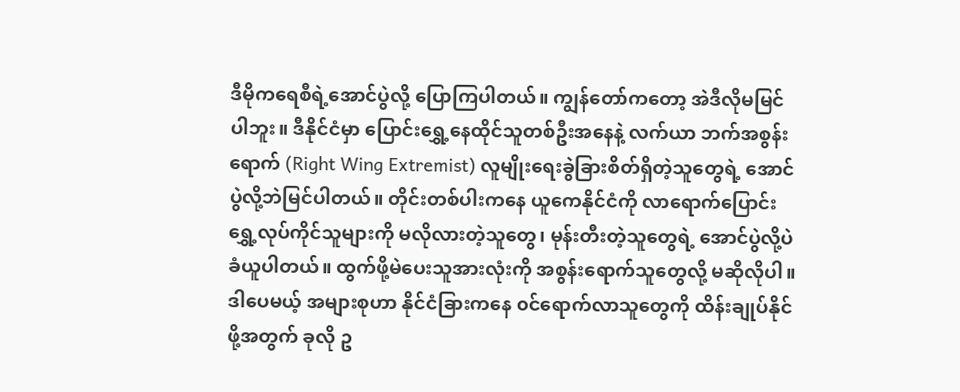ဒီမိုကရေစီရဲ့အောင်ပွဲလို့ ပြောကြပါတယ်။ ကျွန်တော်ကတော့ အဲဒီလိုမမြင်ပါဘူး။ ဒီနိုင်ငံမှာ ပြောင်းရွှေ့နေထိုင်သူတစ်ဦးအနေနဲ့ လက်ယာ ဘက်အစွန်းရောက် (Right Wing Extremist) လူမျိုးရေးခွဲခြားစိတ်ရှိတဲ့သူတွေရဲ့ အောင်ပွဲလို့ဘဲမြင်ပါတယ်။ တိုင်းတစ်ပါးကနေ ယူကေနိုင်ငံကို လာရောက်ပြောင်းရွှေ့လုပ်ကိုင်သူများကို မလိုလားတဲ့သူတွေ၊ မုန်းတီးတဲ့သူတွေရဲ့ အောင်ပွဲလို့ပဲခံယူပါတယ်။ ထွက်ဖို့မဲပေးသူအားလုံးကို အစွန်းရောက်သူတွေလို့ မဆိုလိုပါ။ ဒါပေမယ့် အများစုဟာ နိုင်ငံခြားကနေ ၀င်ရောက်လာသူတွေကို ထိန်းချုပ်နိုင်ဖို့အတွက် ခုလို ဥ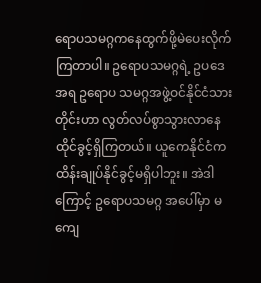ရောပသမဂ္ဂကနေထွက်ဖို့မဲပေးလိုက်ကြတာပါ။ ဥရောပသမဂ္ဂရဲ့ ဥပဒေအရ ဥရောပ သမဂ္ဂအဖွဲ့ဝင်နိုင်ငံသားတိုင်းဟာ လွတ်လပ်စွာသွားလာနေထိုင်ခွင့်ရှိကြတယ်။ ယူကေနိုင်ငံက ထိန်းချုပ်နိုင်ခွင့်မရှိပါဘူး။ အဲဒါကြောင့် ဥရောပသမဂ္ဂ အပေါ်မှာ မကျေ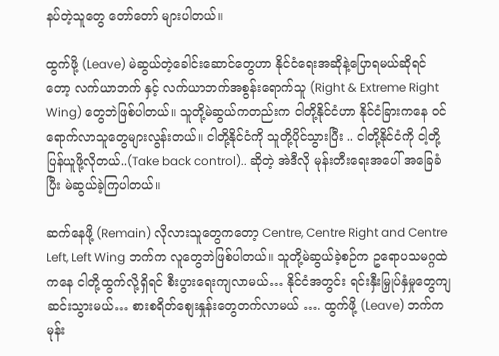နပ်တဲ့သူတွေ တော်တော် များပါတယ်။

ထွက်ဖို့ (Leave) မဲဆွယ်တဲ့ခေါင်းဆောင်တွေဟာ နိုင်ငံရေးအဆိုနဲ့ပြောရမယ်ဆိုရင်တော့ လက်ယာဘက် နှင့် လက်ယာဘက်အစွန်းရောက်သူ (Right & Extreme Right Wing) တွေဘဲဖြစ်ပါတယ်။ သူတို့မဲဆွယ်ကတည်းက ငါတို့နိုင်ငံဟာ နိုင်ငံခြားကနေ ၀င်ရောက်လာသူတွေများလွန်းတယ်။ ငါတို့နိုင်ငံကို သူတို့ပိုင်သွားပြီး .. ငါတို့နိုင်ငံကို ငါ့တို့ပြန်ယူဖို့လိုတယ်..(Take back control).. ဆိုတဲ့ အဲဒီလို မုန်းတီးရေးအပေါ် အခြေခံပြီး မဲဆွယ်ခဲ့ကြပါတယ်။

ဆက်နေဖို့ (Remain) လိုလားသူတွေကတော့ Centre, Centre Right and Centre Left, Left Wing ဘက်က လူတွေဘဲဖြစ်ပါတယ်။ သူတို့မဲဆွယ်ခဲ့စဉ်က ဥရောပသမဂ္ဂထဲကနေ ငါတို့ထွက်လို့ရှိရင် စီးပွားရေးကျလာမယ်… နိုင်ငံအတွင်း ရင်းနှီးမြှုပ်နှံမှုတွေကျဆင်းသွားမယ်… စားစရိတ်စျေးနှုန်းတွေတက်လာမယ် …. ထွက်ဖို့ (Leave) ဘက်က မုန်း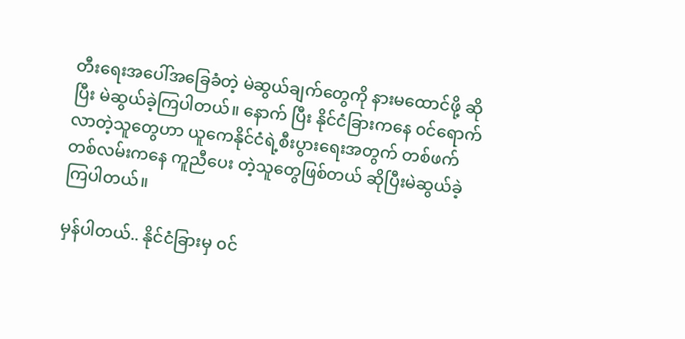တီးရေးအပေါ်အခြေခံတဲ့ မဲဆွယ်ချက်တွေကို နားမထောင်ဖို့ ဆိုပြီး မဲဆွယ်ခဲ့ကြပါတယ်။ နောက် ပြီး နိုင်ငံခြားကနေ ၀င်ရောက်လာတဲ့သူတွေဟာ ယူကေနိုင်ငံရဲ့စီးပွားရေးအတွက် တစ်ဖက်တစ်လမ်းကနေ ကူညီပေး တဲ့သူတွေဖြစ်တယ် ဆိုပြီးမဲဆွယ်ခဲ့ကြပါတယ်။

မှန်ပါတယ်.. နိုင်ငံခြားမှ ၀င်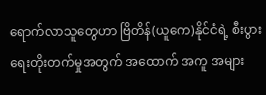ရောက်လာသူတွေဟာ ဗြိတိန်(ယူကေ)နိုင်ငံရဲ့ စီးပွားရေးတိုးတက်မှုအတွက် အထောက် အကူ အများ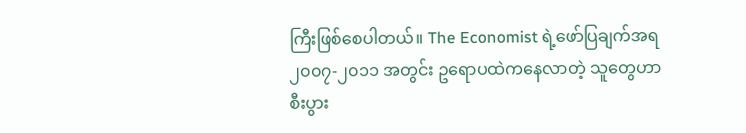ကြီးဖြစ်စေပါတယ်။ The Economist ရဲ့ဖော်ပြချက်အရ ၂၀၀၇-၂၀၁၁ အတွင်း ဥရောပထဲကနေလာတဲ့ သူတွေဟာ စီးပွား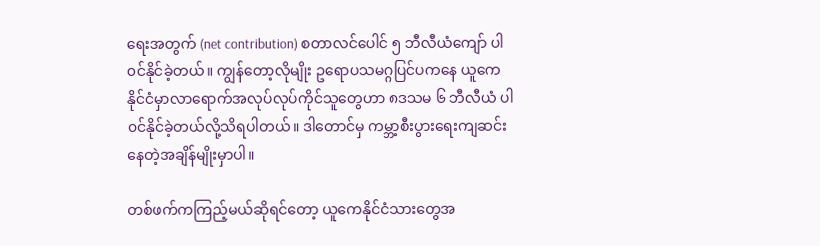ရေးအတွက် (net contribution) စတာလင်ပေါင် ၅ ဘီလီယံကျော် ပါ၀င်နိုင်ခဲ့တယ်။ ကျွန်တော့လိုမျိုး ဥရောပသမဂ္ဂပြင်ပကနေ ယူကေနိုင်ငံမှာလာရောက်အလုပ်လုပ်ကိုင်သူတွေဟာ ၈ဒသမ ၆ ဘီလီယံ ပါ၀င်နိုင်ခဲ့တယ်လို့သိရပါတယ်။ ဒါတောင်မှ ကမ္ဘာ့စီးပွားရေးကျဆင်းနေတဲ့အချိန်မျိုးမှာပါ။

တစ်ဖက်ကကြည့်မယ်ဆိုရင်တော့ ယူကေနိုင်ငံသားတွေအ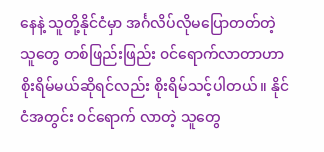နေနဲ့ သူတို့နိုင်ငံမှာ အင်္ဂလိပ်လိုမပြောတတ်တဲ့ သူတွေ တစ်ဖြည်းဖြည်း ၀င်ရောက်လာတာဟာ စိုးရိမ်မယ်ဆိုရင်လည်း စိုးရိမ်သင့်ပါတယ်။ နိုင်ငံအတွင်း ၀င်ရောက် လာတဲ့ သူတွေ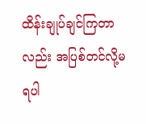ထိန်းချုပ်ချင်ကြတာလည်း အပြစ်တင်လို့မရပါ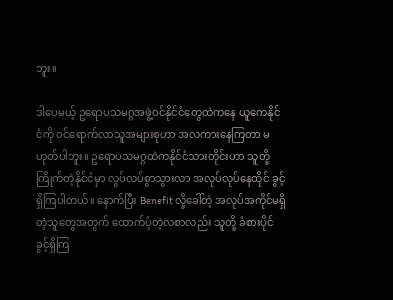ဘူး။

ဒါပေမယ့် ဥရောပသမဂ္ဂအဖွဲ့ဝင်နိုင်ငံတွေထဲကနေ ယူကေနိုင်ငံကို ၀င်ရောက်လာသူအများစုဟာ အလကားနေကြတာ မဟုတ်ပါဘူး။ ဥရောပသမဂ္ဂထဲကနိုင်ငံသားတိုင်းဟာ သူတို့ကြိုက်တဲ့နိုင်ငံမှာ လွပ်လပ်စွာသွားလာ အလုပ်လုပ်နေထိုင် ခွင့်ရှိကြပါတယ်။ နောက်ပြီး Benefit လို့ခေါ်တဲ့ အလုပ်အကိုင်မရှိတဲ့သူတွေအတွက် ထောက်ပံ့တဲ့လစာလည်း သူတို့ ခံစားပိုင်ခွင့်ရှိကြ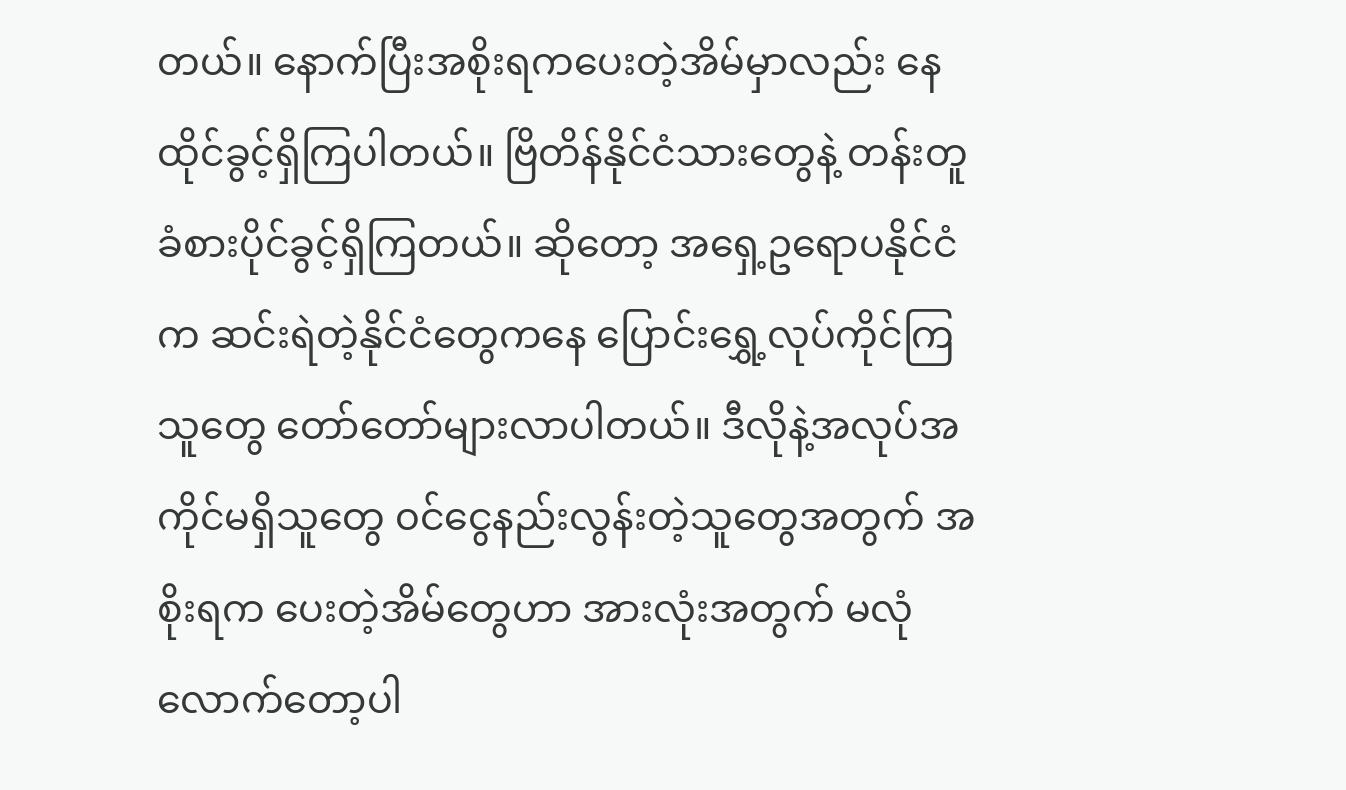တယ်။ နောက်ပြီးအစိုးရကပေးတဲ့အိမ်မှာလည်း နေထိုင်ခွင့်ရှိကြပါတယ်။ ဗြိတိန်နိုင်ငံသားတွေနဲ့ တန်းတူခံစားပိုင်ခွင့်ရှိကြတယ်။ ဆိုတော့ အရှေ့ဥရောပနိုင်ငံက ဆင်းရဲတဲ့နိုင်ငံတွေကနေ ပြောင်းရွှေ့လုပ်ကိုင်ကြ သူတွေ တော်တော်များလာပါတယ်။ ဒီလိုနဲ့အလုပ်အကိုင်မရှိသူတွေ ၀င်ငွေနည်းလွန်းတဲ့သူတွေအတွက် အစိုးရက ပေးတဲ့အိမ်တွေဟာ အားလုံးအတွက် မလုံလောက်တော့ပါ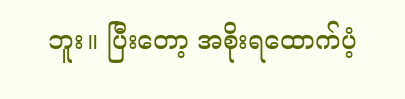ဘူး။ ပြီးတော့ အစိုးရထောက်ပံ့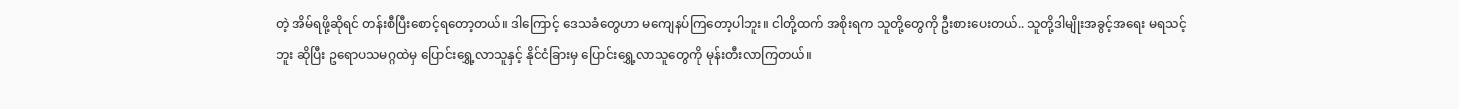တဲ့ အိမ်ရဖို့ဆိုရင် တန်းစီပြီးစောင့်ရတော့တယ်။ ဒါကြောင့် ဒေသခံတွေဟာ မကျေနပ်ကြတော့ပါဘူး။ ငါတို့ထက် အစိုးရက သူတို့တွေကို ဦးစားပေးတယ်.. သူတို့ဒါမျိုးအခွင့်အရေး မရသင့်ဘူး ဆိုပြီး ဥရောပသမဂ္ဂထဲမှ ပြောင်းရွှေ့လာသူနှင့် နိုင်ငံခြားမှ ပြောင်းရွှေ့လာသူတွေကို မုန်းတီးလာကြတယ်။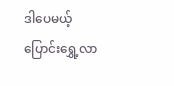ဒါပေမယ့် ပြောင်းရွှေ့လာ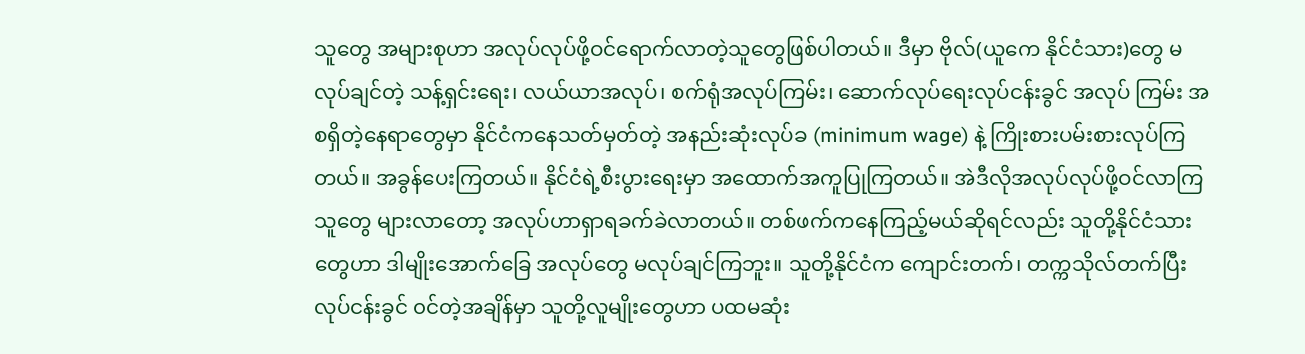သူတွေ အများစုဟာ အလုပ်လုပ်ဖို့ဝင်ရောက်လာတဲ့သူတွေဖြစ်ပါတယ်။ ဒီမှာ ဗိုလ်(ယူကေ နိုင်ငံသား)တွေ မလုပ်ချင်တဲ့ သန့်ရှင်းရေး၊ လယ်ယာအလုပ်၊ စက်ရုံအလုပ်ကြမ်း၊ ဆောက်လုပ်ရေးလုပ်ငန်းခွင် အလုပ် ကြမ်း အစရှိတဲ့နေရာတွေမှာ နိုင်ငံကနေသတ်မှတ်တဲ့ အနည်းဆုံးလုပ်ခ (minimum wage) နဲ့ ကြိုးစားပမ်းစားလုပ်ကြ တယ်။ အခွန်ပေးကြတယ်။ နိုင်ငံရဲ့စီးပွားရေးမှာ အထောက်အကူပြုကြတယ်။ အဲဒီလိုအလုပ်လုပ်ဖို့ဝင်လာကြသူတွေ များလာတော့ အလုပ်ဟာရှာရခက်ခဲလာတယ်။ တစ်ဖက်ကနေကြည့်မယ်ဆိုရင်လည်း သူတို့နိုင်ငံသားတွေဟာ ဒါမျိုးအောက်ခြေ အလုပ်တွေ မလုပ်ချင်ကြဘူး။ သူတို့နိုင်ငံက ကျောင်းတက်၊ တက္ကသိုလ်တက်ပြီးလုပ်ငန်းခွင် ၀င်တဲ့အချိန်မှာ သူတို့လူမျိုးတွေဟာ ပထမဆုံး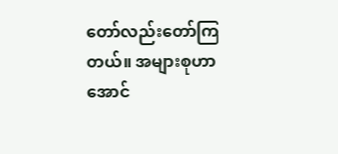တော်လည်းတော်ကြတယ်။ အများစုဟာ အောင်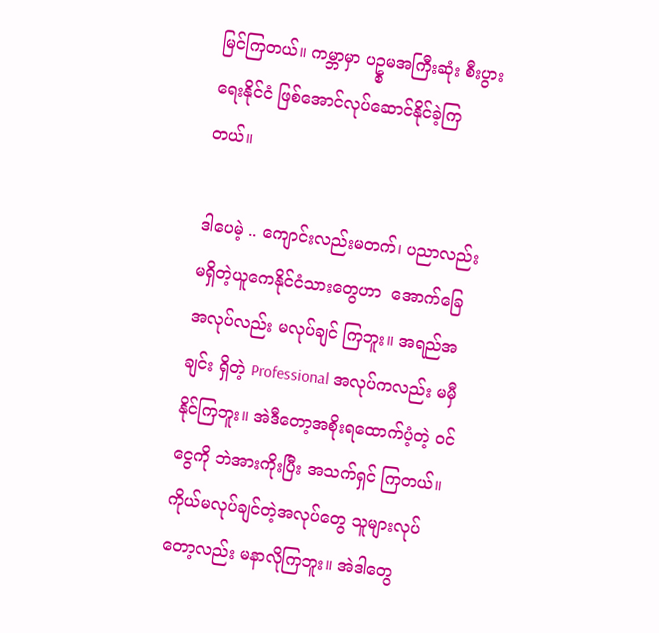မြင်ကြတယ်။ ကမ္ဘာမှာ ပဥ္စမအကြီးဆုံး စီးပွားရေးနိုင်ငံ ဖြစ်အောင်လုပ်ဆောင်နိုင်ခဲ့ကြတယ်။

ဒါပေမဲ့ .. ကျောင်းလည်းမတက်၊ ပညာလည်းမရှိတဲ့ယူကေနိုင်ငံသားတွေဟာ  အောက်ခြေအလုပ်လည်း မလုပ်ချင် ကြဘူး။ အရည်အချင်း ရှိတဲ့ Professional အလုပ်ကလည်း မမှီနိုင်ကြဘူး။ အဲဒီတော့အစိုးရထောက်ပံ့တဲ့ ၀င်ငွေကို ဘဲအားကိုးပြီး အသက်ရှင် ကြတယ်။ ကိုယ်မလုပ်ချင်တဲ့အလုပ်တွေ သူများလုပ်တော့လည်း မနာလိုကြဘူး။ အဲဒါတွေ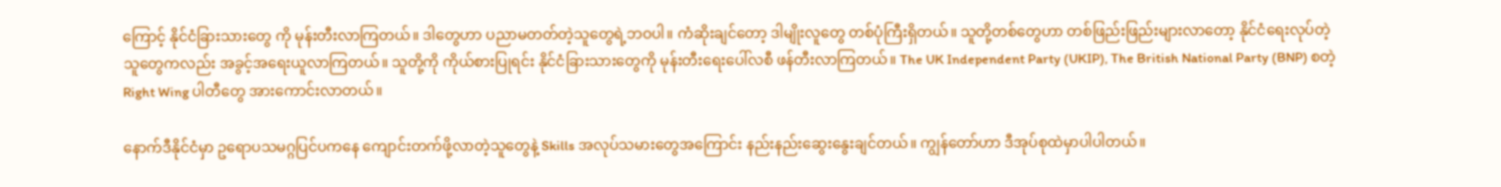ကြောင့် နိုင်ငံခြားသားတွေ ကို မုန်းတီးလာကြတယ်။ ဒါတွေဟာ ပညာမတတ်တဲ့သူတွေရဲ့ဘဝပါ။ ကံဆိုးချင်တော့ ဒါမျိုးလူတွေ တစ်ပုံကြီးရှိတယ်။ သူတို့တစ်တွေဟာ တစ်ဖြည်းဖြည်းများလာတော့ နိုင်ငံရေးလုပ်တဲ့သူတွေကလည်း အခွင့်အရေးယူလာကြတယ်။ သူတို့ကို ကိုယ်စားပြုရင်း နိုင်ငံခြားသားတွေကို မုန်းတီးရေးပေါ်လစီ ဖန်တီးလာကြတယ်။ The UK Independent Party (UKIP), The British National Party (BNP) စတဲ့ Right Wing ပါတီတွေ အားကောင်းလာတယ်။

နောက်ဒီနိုင်ငံမှာ ဥရောပသမဂ္ဂပြင်ပကနေ ကျောင်းတက်ဖို့လာတဲ့သူတွေနဲ့ Skills အလုပ်သမားတွေအကြောင်း နည်းနည်းဆွေးနွေးချင်တယ်။ ကျွန်တော်ဟာ ဒီအုပ်စုထဲမှာပါပါတယ်။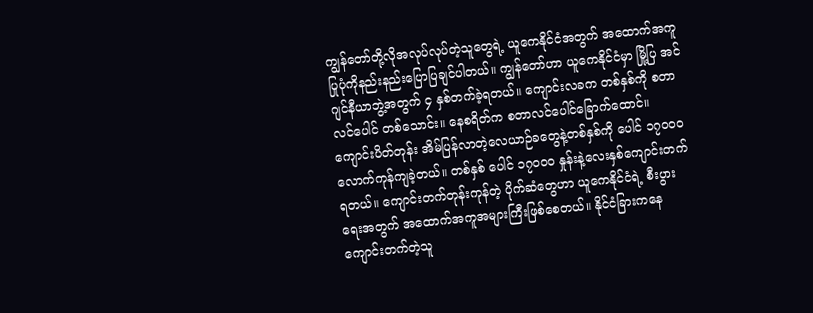ကျွန်တော်တို့လိုအလုပ်လုပ်တဲ့သူတွေရဲ့ ယူကေနိုင်ငံအတွက် အထောက်အကူပြုပုံကိုနည်းနည်းပြောပြချင်ပါတယ်။ ကျွန်တော်ဟာ ယူကေနိုင်ငံမှာ မြို့ပြ အင်ဂျင်နီယာဘွဲ့အတွက် ၄ နှစ်တက်ခဲ့ရတယ်။ ကျောင်းလခက တစ်နှစ်ကို စတာလင်ပေါင် တစ်သောင်း။ နေစရိတ်က စတာလင်ပေါင်ခြောက်ထောင်။ ကျောင်းပိတ်တုန်း အိမ်ပြန်လာတဲ့လေယာဉ်ခတွေနဲ့တစ်နှစ်ကို ပေါင် ၁၇၀၀၀ လောက်ကုန်ကျခဲ့တယ်။ တစ်နှစ် ပေါင် ၁၇၀၀၀ နှုန်းနဲ့လေးနှစ်ကျောင်းတက်ရတယ်။ ကျောင်းတက်တုန်းကုန်တဲ့ ပိုက်ဆံတွေဟာ ယူကေနိုင်ငံရဲ့ စီးပွားရေးအတွက် အထောက်အကူအများကြီးဖြစ်စေတယ်။ နိုင်ငံခြားကနေ ကျောင်းတက်တဲ့သူ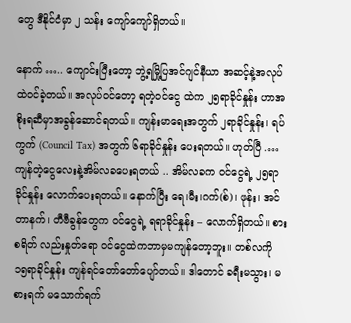တွေ ဒီနိုင်ငံမှာ ၂ သန်း ကျော်ကျော်ရှိတယ်။

နောက် ….. ကျောင်းပြီးတော့ ဘွဲ့ရမြို့ပြအင်ဂျင်နီယာ အဆင့်နဲ့အလုပ်ထဲဝင်ခဲ့တယ်။ အလုပ်ဝင်တော့ ရတဲ့ဝင်ငွေ ထဲက ၂၅ရာခိုင်နှုန်း ဟာအစိုးရဆီမှာအခွန်ဆောင်ရတယ်။ ကျန်းမာရေးအတွက် ၂ရာခိုင်နှုန်း၊ ရပ်ကွက် (Council Tax) အတွက် ၆ရာခိုင်နှုန်း ပေးရတယ်။ ဟုတ်ပြီ .… ကျန်တဲ့ငွေလေးနဲ့အိမ်လခပေးရတယ် .. အိမ်လခက ၀င်ငွေရဲ့ ၂၅ရာခိုင်နှုန်း လောက်ပေးရတယ်။ နောက်ပြီး ရေ၊မီး၊ဂက်(စ်)၊ ဖုန်း၊ အင်တာနက်၊ တီဗီခွန်တွေက ၀င်ငွေရဲ့ ရရာခိုင်နှုန်း – လောက်ရှိတယ်။ စားစရိတ် လည်းနှုတ်ရော ၀င်ငွေထဲကဘာမှမကျန်တော့ဘူး။ တစ်လကို ၁၅ရာခိုင်နှုန်း ကျန်ရင်တော်တော်ပျော်တယ်။ ဒါတောင် ခရီးမသွား၊ မစားရက် မသောက်ရက်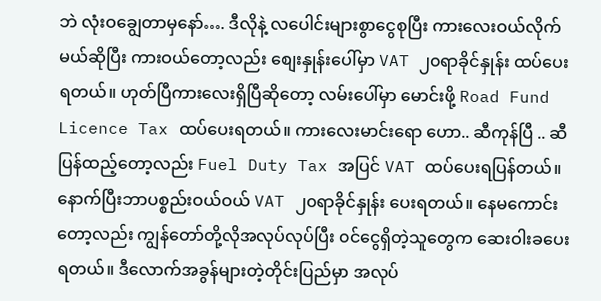ဘဲ လုံးဝချွေတာမှနော်…. ဒီလိုနဲ့ လပေါင်းများစွာငွေစုပြီး ကားလေးဝယ်လိုက် မယ်ဆိုပြီး ကားဝယ်တော့လည်း စျေးနှုန်းပေါ်မှာ VAT ၂၀ရာခိုင်နှုန်း ထပ်ပေးရတယ်။ ဟုတ်ပြီကားလေးရှိပြီဆိုတော့ လမ်းပေါ်မှာ မောင်းဖို့ Road Fund Licence Tax ထပ်ပေးရတယ်။ ကားလေးမာင်းရော ဟော.. ဆီကုန်ပြီ .. ဆီပြန်ထည့်တော့လည်း Fuel Duty Tax အပြင် VAT ထပ်ပေးရပြန်တယ်။ နောက်ပြီးဘာပစ္စည်းဝယ်ဝယ် VAT ၂၀ရာခိုင်နှုန်း ပေးရတယ်။ နေမကောင်းတော့လည်း ကျွန်တော်တို့လိုအလုပ်လုပ်ပြီး ၀င်ငွေရှိတဲ့သူတွေက ဆေးဝါးခပေးရတယ်။ ဒီလောက်အခွန်များတဲ့တိုင်းပြည်မှာ အလုပ်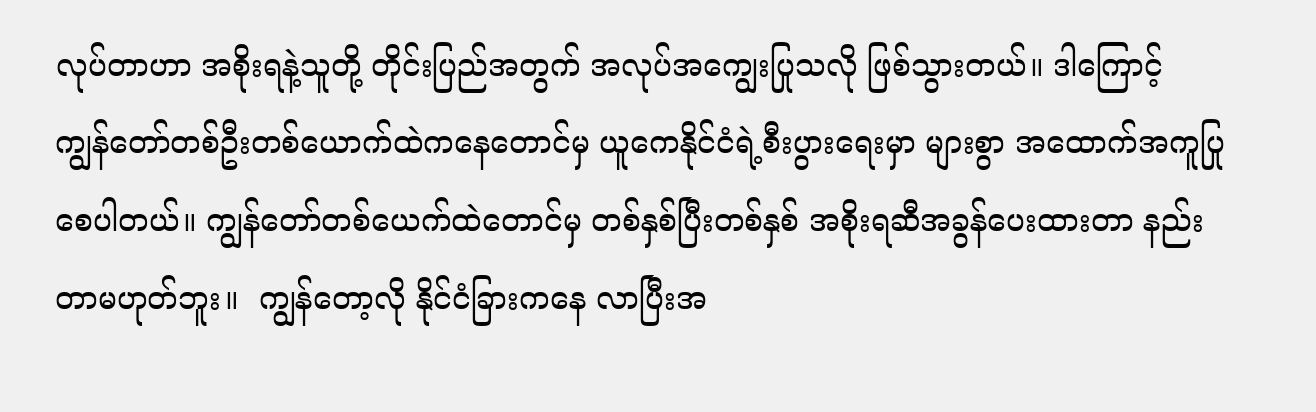လုပ်တာဟာ အစိုးရနဲ့သူတို့ တိုင်းပြည်အတွက် အလုပ်အကျွေးပြုသလို ဖြစ်သွားတယ်။ ဒါကြောင့် ကျွန်တော်တစ်ဦးတစ်ယောက်ထဲကနေတောင်မှ ယူကေနိုင်ငံရဲ့စီးပွားရေးမှာ များစွာ အထောက်အကူပြုစေပါတယ်။ ကျွန်တော်တစ်ယေက်ထဲတောင်မှ တစ်နှစ်ပြီးတစ်နှစ် အစိုးရဆီအခွန်ပေးထားတာ နည်းတာမဟုတ်ဘူး။  ကျွန်တော့လို နိုင်ငံခြားကနေ လာပြီးအ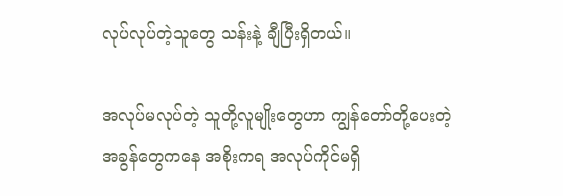လုပ်လုပ်တဲ့သူတွေ သန်းနဲ့ ချီပြီးရှိတယ်။

အလုပ်မလုပ်တဲ့ သူတို့လူမျိုးတွေဟာ ကျွန်တော်တို့ပေးတဲ့ အခွန်တွေကနေ အစိုးကရ အလုပ်ကိုင်မရှိ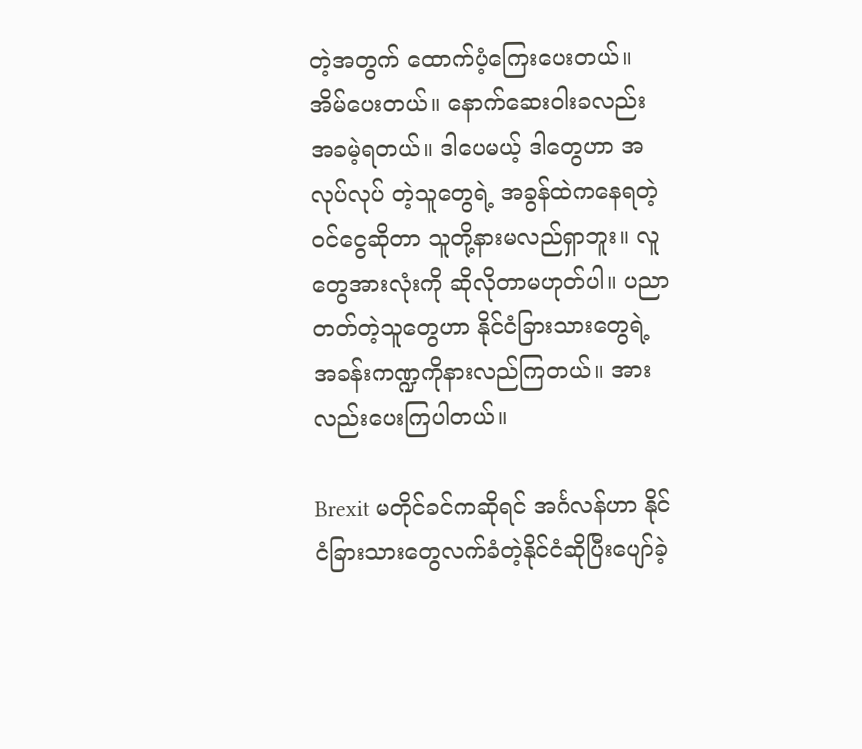တဲ့အတွက် ထောက်ပံ့ကြေးပေးတယ်။ အိမ်ပေးတယ်။ နောက်ဆေးဝါးခလည်း အခမဲ့ရတယ်။ ဒါပေမယ့် ဒါတွေဟာ အလုပ်လုပ် တဲ့သူတွေရဲ့ အခွန်ထဲကနေရတဲ့ဝင်ငွေဆိုတာ သူတို့နားမလည်ရှာဘူး။ လူတွေအားလုံးကို ဆိုလိုတာမဟုတ်ပါ။ ပညာတတ်တဲ့သူတွေဟာ နိုင်ငံခြားသားတွေရဲ့ အခန်းကဏ္ဍကိုနားလည်ကြတယ်။ အားလည်းပေးကြပါတယ်။

Brexit မတိုင်ခင်ကဆိုရင် အင်္ဂလန်ဟာ နိုင်ငံခြားသားတွေလက်ခံတဲ့နိုင်ငံဆိုပြီးပျော်ခဲ့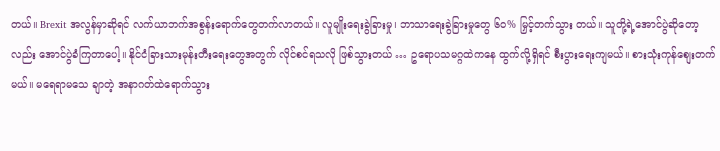တယ်။ Brexit အလွန်မှာဆိုရင် လက်ယာဘက်အစွန်းရောက်တွေတက်လာတယ်။ လူမျိုးရေးခွဲခြားမှု၊ ဘာသာရေးခွဲခြားမှုတွေ ၆၀% မြှင့်တက်သွား တယ်။ သူတို့ရဲ့အောင်ပွဲဆိုတော့လည်း အောင်ပွဲခံကြတာပေါ့။ နိုင်ငံခြားသားမုန်းတီးရေးတွေအတွက် လိုင်စင်ရသလို ဖြစ်သွားတယ် … ဥရောပသမဂ္ဂထဲကနေ ထွက်လို့ရှိရင် စီးပွားရေးကျမယ်။ စားသုံးကုန်စျေးတက်မယ်။ မရေရာမသေ ချာတဲ့ အနာဂတ်ထဲရောက်သွား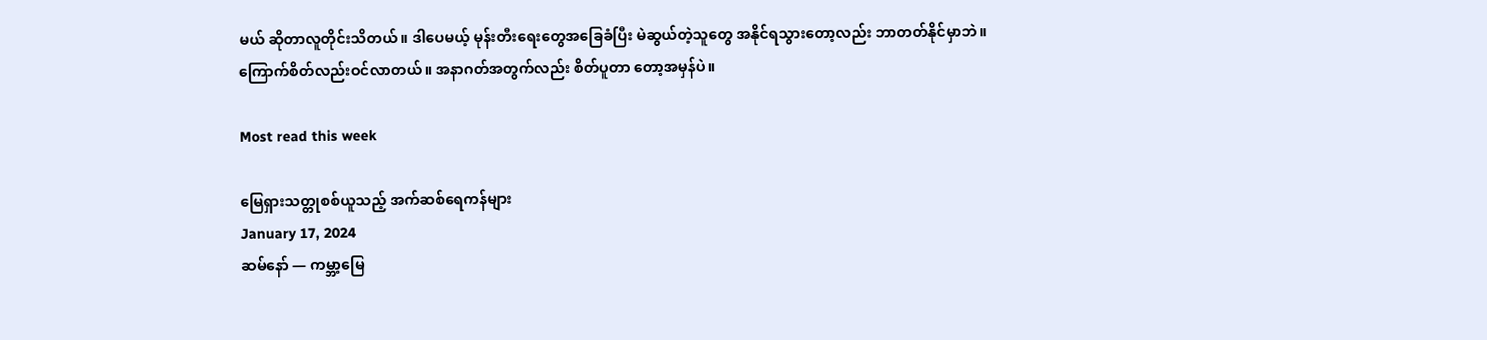မယ် ဆိုတာလူတိုင်းသိတယ်။ ဒါပေမယ့် မုန်းတီးရေးတွေအခြေခံပြီး မဲဆွယ်တဲ့သူတွေ အနိုင်ရသွားတော့လည်း ဘာတတ်နိုင်မှာဘဲ။ ကြောက်စိတ်လည်းဝင်လာတယ်။ အနာဂတ်အတွက်လည်း စိတ်ပူတာ တော့အမှန်ပဲ။

Most read this week

မြေရှားသတ္တုစစ်ယူသည့် အက်ဆစ်ရေကန်များ
January 17, 2024
ဆမ်နော် — ကမ္ဘာ့မြေ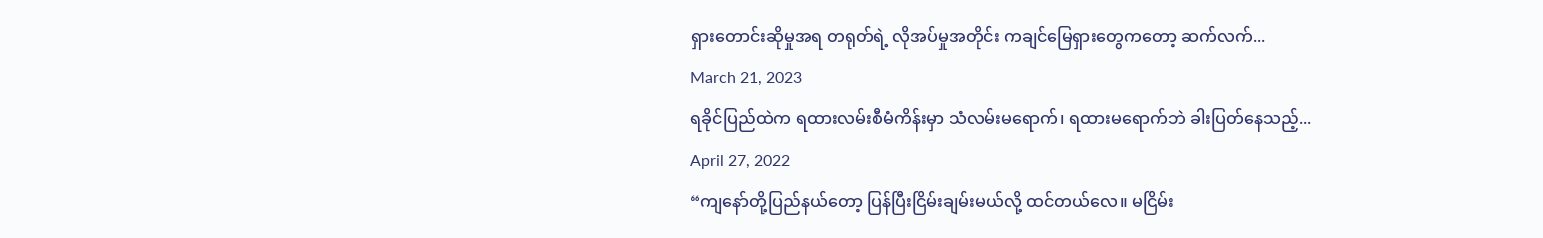ရှားတောင်းဆိုမှုအရ တရုတ်ရဲ့ လိုအပ်မှုအတိုင်း ကချင်မြေရှားတွေကတော့ ဆက်လက်...
March 21, 2023
ရခိုင်ပြည်ထဲက ရထားလမ်းစီမံကိန်းမှာ သံလမ်းမရောက်၊ ရထားမရောက်ဘဲ ခါးပြတ်နေသည့်...
April 27, 2022
“ကျနော်တို့ပြည်နယ်တော့ ပြန်ပြီးငြိမ်းချမ်းမယ်လို့ ထင်တယ်လေ။ မငြိမ်း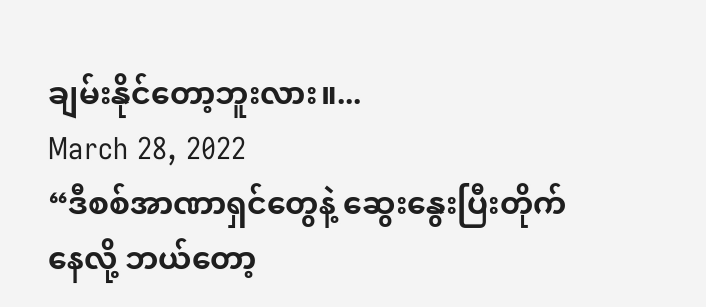ချမ်းနိုင်တော့ဘူးလား။...
March 28, 2022
“ဒီစစ်အာဏာရှင်တွေနဲ့ ဆွေးနွေးပြီးတိုက်နေလို့ ဘယ်တော့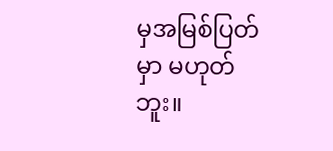မှအမြစ်ပြတ်မှာ မဟုတ်ဘူး။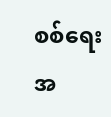စစ်ရေးအ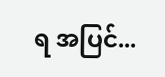ရ အပြင်...